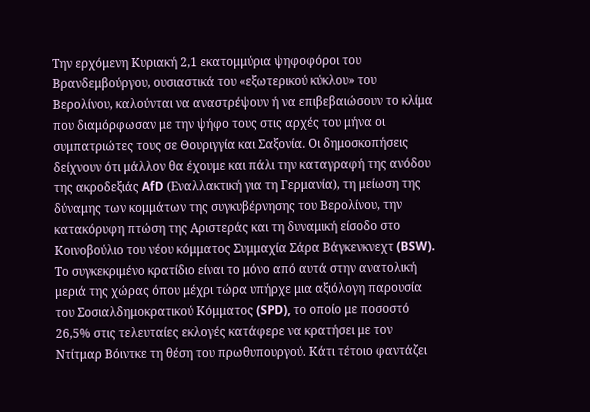Την ερχόμενη Κυριακή 2,1 εκατομμύρια ψηφοφόροι του Βρανδεμβούργου, ουσιαστικά του «εξωτερικού κύκλου» του Βερολίνου, καλούνται να αναστρέψουν ή να επιβεβαιώσουν το κλίμα που διαμόρφωσαν με την ψήφο τους στις αρχές του μήνα οι συμπατριώτες τους σε Θουριγγία και Σαξονία. Οι δημοσκοπήσεις δείχνουν ότι μάλλον θα έχουμε και πάλι την καταγραφή της ανόδου της ακροδεξιάς AfD (Εναλλακτική για τη Γερμανία), τη μείωση της δύναμης των κομμάτων της συγκυβέρνησης του Βερολίνου, την κατακόρυφη πτώση της Αριστεράς και τη δυναμική είσοδο στο Κοινοβούλιο του νέου κόμματος Συμμαχία Σάρα Βάγκενκνεχτ (BSW).
Το συγκεκριμένο κρατίδιο είναι το μόνο από αυτά στην ανατολική μεριά της χώρας όπου μέχρι τώρα υπήρχε μια αξιόλογη παρουσία του Σοσιαλδημοκρατικού Κόμματος (SPD), το οποίο με ποσοστό 26,5% στις τελευταίες εκλογές κατάφερε να κρατήσει με τον Ντίτμαρ Βόιντκε τη θέση του πρωθυπουργού. Κάτι τέτοιο φαντάζει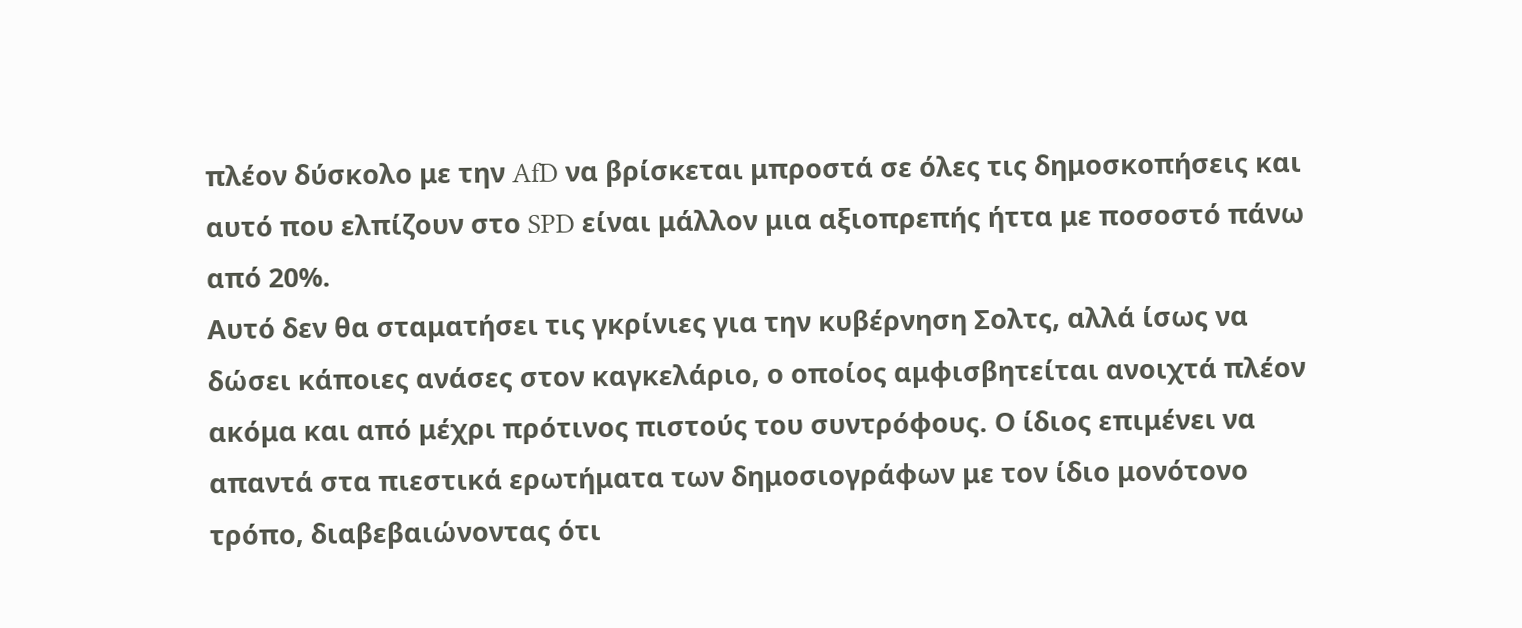πλέον δύσκολο με την AfD να βρίσκεται μπροστά σε όλες τις δημοσκοπήσεις και αυτό που ελπίζουν στο SPD είναι μάλλον μια αξιοπρεπής ήττα με ποσοστό πάνω από 20%.
Αυτό δεν θα σταματήσει τις γκρίνιες για την κυβέρνηση Σολτς, αλλά ίσως να δώσει κάποιες ανάσες στον καγκελάριο, ο οποίος αμφισβητείται ανοιχτά πλέον ακόμα και από μέχρι πρότινος πιστούς του συντρόφους. Ο ίδιος επιμένει να απαντά στα πιεστικά ερωτήματα των δημοσιογράφων με τον ίδιο μονότονο τρόπο, διαβεβαιώνοντας ότι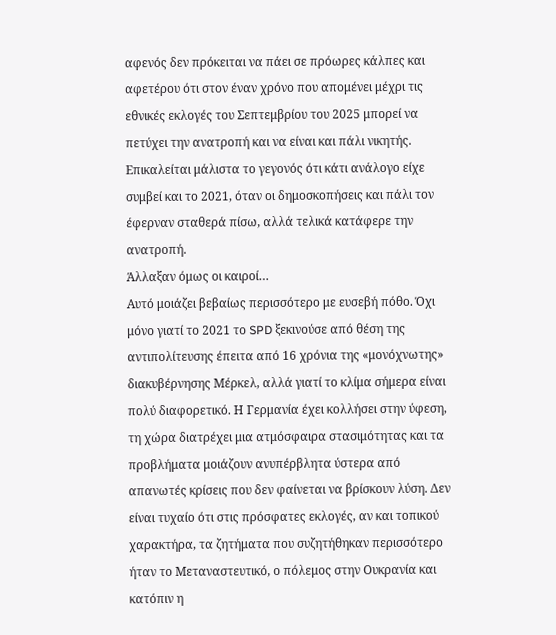αφενός δεν πρόκειται να πάει σε πρόωρες κάλπες και αφετέρου ότι στον έναν χρόνο που απομένει μέχρι τις εθνικές εκλογές του Σεπτεμβρίου του 2025 μπορεί να πετύχει την ανατροπή και να είναι και πάλι νικητής. Επικαλείται μάλιστα το γεγονός ότι κάτι ανάλογο είχε συμβεί και το 2021, όταν οι δημοσκοπήσεις και πάλι τον έφερναν σταθερά πίσω, αλλά τελικά κατάφερε την ανατροπή.
Άλλαξαν όμως οι καιροί…
Αυτό μοιάζει βεβαίως περισσότερο με ευσεβή πόθο. Όχι μόνο γιατί το 2021 το SPD ξεκινούσε από θέση της αντιπολίτευσης έπειτα από 16 χρόνια της «μονόχνωτης» διακυβέρνησης Μέρκελ, αλλά γιατί το κλίμα σήμερα είναι πολύ διαφορετικό. Η Γερμανία έχει κολλήσει στην ύφεση, τη χώρα διατρέχει μια ατμόσφαιρα στασιμότητας και τα προβλήματα μοιάζουν ανυπέρβλητα ύστερα από απανωτές κρίσεις που δεν φαίνεται να βρίσκουν λύση. Δεν είναι τυχαίο ότι στις πρόσφατες εκλογές, αν και τοπικού χαρακτήρα, τα ζητήματα που συζητήθηκαν περισσότερο ήταν το Μεταναστευτικό, ο πόλεμος στην Ουκρανία και κατόπιν η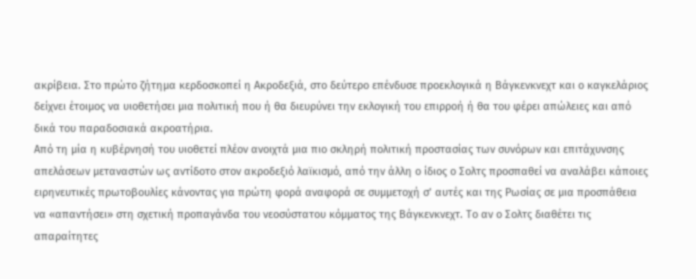ακρίβεια. Στο πρώτο ζήτημα κερδοσκοπεί η Ακροδεξιά, στο δεύτερο επένδυσε προεκλογικά η Βάγκενκνεχτ και ο καγκελάριος δείχνει έτοιμος να υιοθετήσει μια πολιτική που ή θα διευρύνει την εκλογική του επιρροή ή θα του φέρει απώλειες και από δικά του παραδοσιακά ακροατήρια.
Από τη μία η κυβέρνησή του υιοθετεί πλέον ανοιχτά μια πιο σκληρή πολιτική προστασίας των συνόρων και επιτάχυνσης απελάσεων μεταναστών ως αντίδοτο στον ακροδεξιό λαϊκισμό, από την άλλη ο ίδιος ο Σολτς προσπαθεί να αναλάβει κάποιες ειρηνευτικές πρωτοβουλίες κάνοντας για πρώτη φορά αναφορά σε συμμετοχή σ’ αυτές και της Ρωσίας σε μια προσπάθεια να «απαντήσει» στη σχετική προπαγάνδα του νεοσύστατου κόμματος της Βάγκενκνεχτ. Το αν ο Σολτς διαθέτει τις απαραίτητες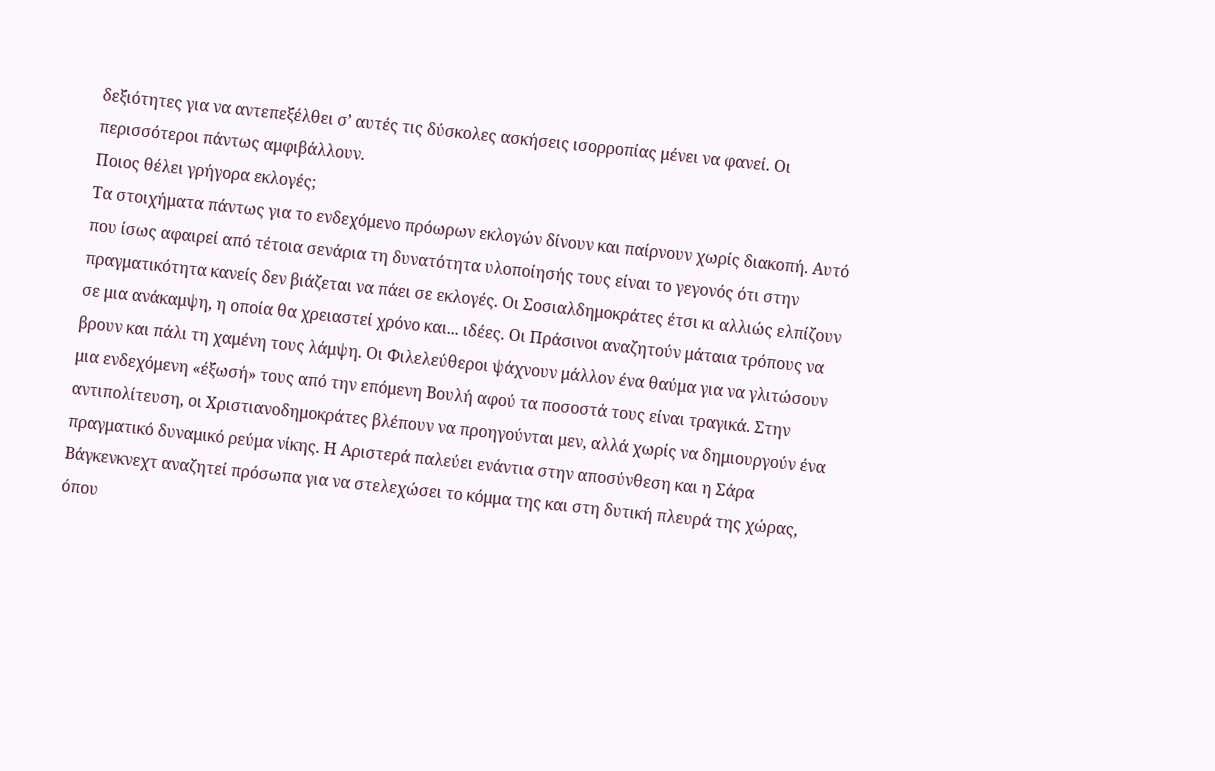δεξιότητες για να αντεπεξέλθει σ’ αυτές τις δύσκολες ασκήσεις ισορροπίας μένει να φανεί. Οι περισσότεροι πάντως αμφιβάλλουν.
Ποιος θέλει γρήγορα εκλογές;
Τα στοιχήματα πάντως για το ενδεχόμενο πρόωρων εκλογών δίνουν και παίρνουν χωρίς διακοπή. Αυτό που ίσως αφαιρεί από τέτοια σενάρια τη δυνατότητα υλοποίησής τους είναι το γεγονός ότι στην πραγματικότητα κανείς δεν βιάζεται να πάει σε εκλογές. Οι Σοσιαλδημοκράτες έτσι κι αλλιώς ελπίζουν σε μια ανάκαμψη, η οποία θα χρειαστεί χρόνο και... ιδέες. Οι Πράσινοι αναζητούν μάταια τρόπους να βρουν και πάλι τη χαμένη τους λάμψη. Οι Φιλελεύθεροι ψάχνουν μάλλον ένα θαύμα για να γλιτώσουν μια ενδεχόμενη «έξωσή» τους από την επόμενη Βουλή αφού τα ποσοστά τους είναι τραγικά. Στην αντιπολίτευση, οι Χριστιανοδημοκράτες βλέπουν να προηγούνται μεν, αλλά χωρίς να δημιουργούν ένα πραγματικό δυναμικό ρεύμα νίκης. Η Αριστερά παλεύει ενάντια στην αποσύνθεση και η Σάρα Βάγκενκνεχτ αναζητεί πρόσωπα για να στελεχώσει το κόμμα της και στη δυτική πλευρά της χώρας, όπου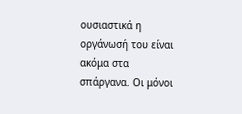ουσιαστικά η οργάνωσή του είναι ακόμα στα σπάργανα. Οι μόνοι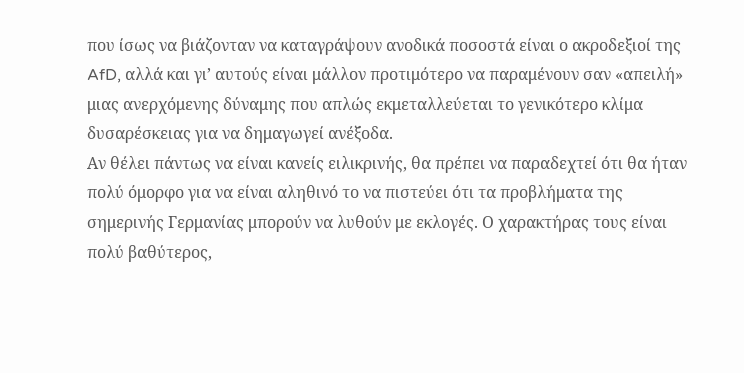που ίσως να βιάζονταν να καταγράψουν ανοδικά ποσοστά είναι ο ακροδεξιοί της AfD, αλλά και γι’ αυτούς είναι μάλλον προτιμότερο να παραμένουν σαν «απειλή» μιας ανερχόμενης δύναμης που απλώς εκμεταλλεύεται το γενικότερο κλίμα δυσαρέσκειας για να δημαγωγεί ανέξοδα.
Αν θέλει πάντως να είναι κανείς ειλικρινής, θα πρέπει να παραδεχτεί ότι θα ήταν πολύ όμορφο για να είναι αληθινό το να πιστεύει ότι τα προβλήματα της σημερινής Γερμανίας μπορούν να λυθούν με εκλογές. Ο χαρακτήρας τους είναι πολύ βαθύτερος,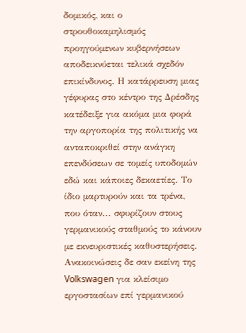δομικός, και ο στρουθοκαμηλισμός προηγούμενων κυβερνήσεων αποδεικνύεται τελικά σχεδόν επικίνδυνος. Η κατάρρευση μιας γέφυρας στο κέντρο της Δρέσδης κατέδειξε για ακόμα μια φορά την αργοπορία της πολιτικής να ανταποκριθεί στην ανάγκη επενδύσεων σε τομείς υποδομών εδώ και κάποιες δεκαετίες. Το ίδιο μαρτυρούν και τα τρένα, που όταν... σφυρίζουν στους γερμανικούς σταθμούς το κάνουν με εκνευριστικές καθυστερήσεις. Ανακοινώσεις δε σαν εκείνη της Volkswagen για κλείσιμο εργοστασίων επί γερμανικού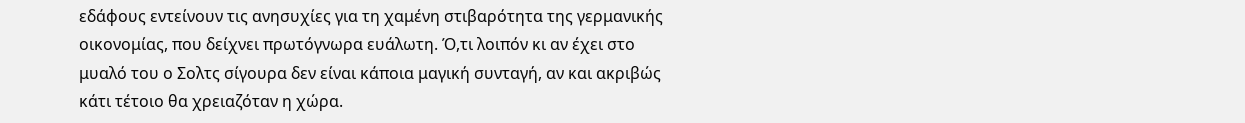εδάφους εντείνουν τις ανησυχίες για τη χαμένη στιβαρότητα της γερμανικής οικονομίας, που δείχνει πρωτόγνωρα ευάλωτη. Ό,τι λοιπόν κι αν έχει στο μυαλό του ο Σολτς σίγουρα δεν είναι κάποια μαγική συνταγή, αν και ακριβώς κάτι τέτοιο θα χρειαζόταν η χώρα.